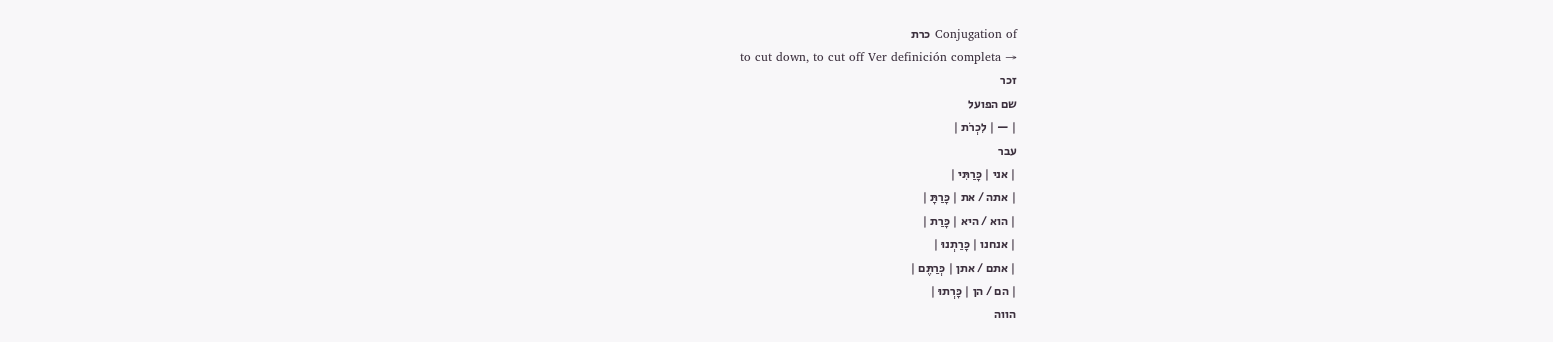Conjugation of כרת
to cut down, to cut off Ver definición completa →
זכר
שם הפועל
| — | לִכְרֹת |
עבר
| אני | כָּרַתִּי |
| אתה / את | כָּרַתָּ |
| הוא / היא | כָּרַת |
| אנחנו | כָּרַתְנוּ |
| אתם / אתן | כְּרַתֶּם |
| הם / הן | כָּרְתוּ |
הווה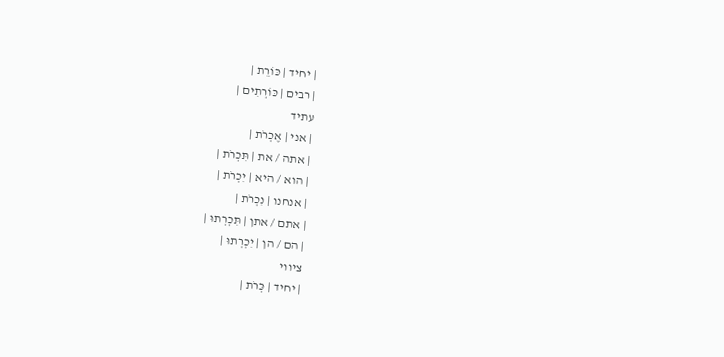| יחיד | כּוֹרֵת |
| רבים | כּוֹרְתִים |
עתיד
| אני | אֶכְרֹת |
| אתה / את | תִּכְרֹת |
| הוא / היא | יִכְרֹת |
| אנחנו | נִכְרֹת |
| אתם / אתן | תִּכְרְתוּ |
| הם / הן | יִכְרְתוּ |
ציווי
| יחיד | כְּרֹת |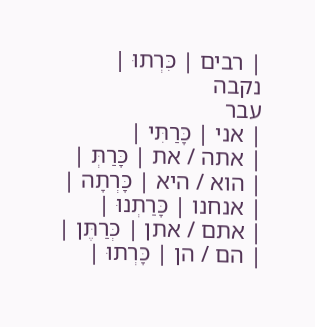| רבים | כִּרְתוּ |
נקבה
עבר
| אני | כָּרַתִּי |
| אתה / את | כָּרַתְּ |
| הוא / היא | כָּרְתָה |
| אנחנו | כָּרַתְנוּ |
| אתם / אתן | כְּרַתֶּן |
| הם / הן | כָּרְתוּ |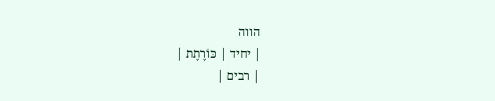הווה
| יחיד | כּוֹרֶתֶת |
| רבים |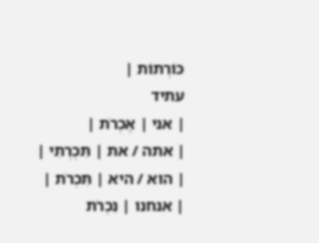כּוֹרְתוֹת |
עתיד
| אני | אֶכְרֹת |
| אתה / את | תִּכְרְתִי |
| הוא / היא | תִּכְרֹת |
| אנחנו | נִכְרֹת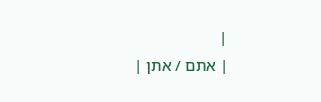|
| אתם / אתן |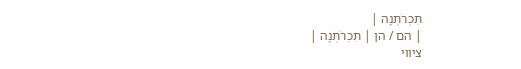תִּכְרֹתְנָה |
| הם / הן | תִּכְרֹתְנָה |
ציווי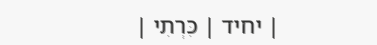| יחיד | כִּרְתִי |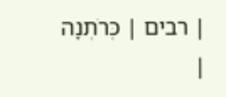| רבים | כְּרֹתְנָה |